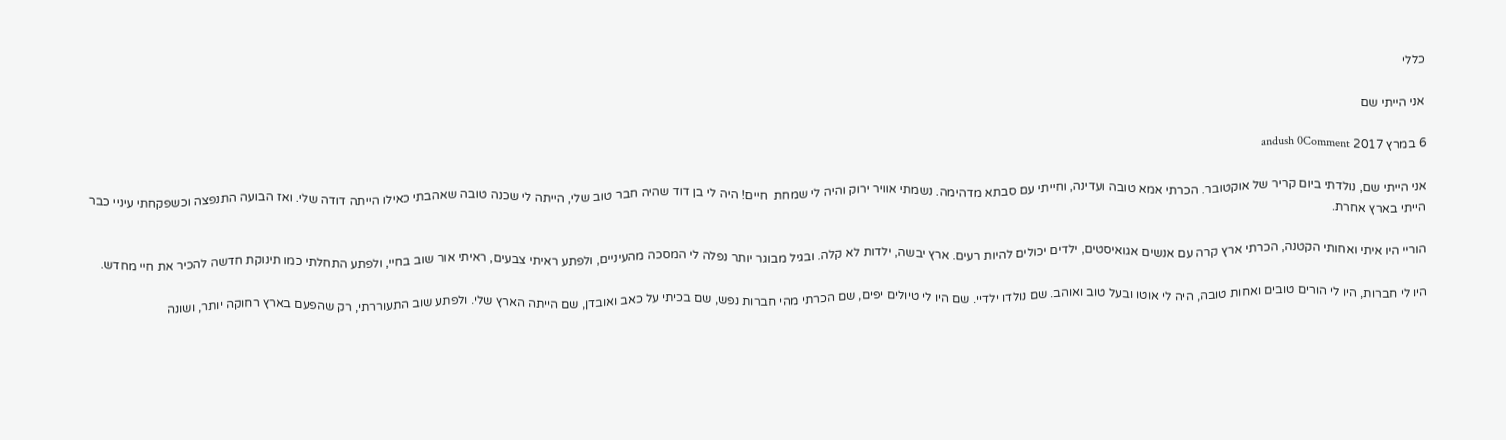כללי

אני הייתי שם

6 במרץ 2017 andush 0Comment

אני הייתי שם, נולדתי ביום קריר של אוקטובר. הכרתי אמא טובה ועדינה, וחייתי עם סבתא מדהימה. נשמתי אוויר ירוק והיה לי שמחת  חיים! היה לי בן דוד שהיה חבר טוב שלי, הייתה לי שכנה טובה שאהבתי כאילו הייתה דודה שלי. ואז הבועה התנפצה וכשפקחתי עיניי כבר הייתי בארץ אחרת.

הוריי היו איתי ואחותי הקטנה, הכרתי ארץ קרה עם אנשים אגואיסטים, ילדים יכולים להיות רעים. ארץ יבשה, ילדות לא קלה. ובגיל מבוגר יותר נפלה לי המסכה מהעיניים, ולפתע ראיתי צבעים, ראיתי אור שוב בחיי, ולפתע התחלתי כמו תינוקת חדשה להכיר את חיי מחדש.

היו לי חברות, היו לי הורים טובים ואחות טובה, היה לי אוטו ובעל טוב ואוהב. שם נולדו ילדיי. שם היו לי טיולים יפים, שם הכרתי מהי חברות נפש, שם בכיתי על כאב ואובדן, שם הייתה הארץ שלי. ולפתע שוב התעוררתי, רק שהפעם בארץ רחוקה יותר, ושונה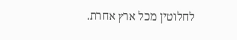לחלוטין מכל ארץ אחרת.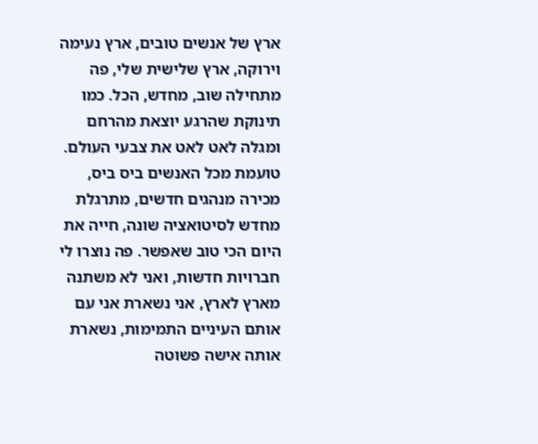ארץ של אנשים טובים, ארץ נעימה וירוקה, ארץ שלישית שלי, פה מתחילה שוב, מחדש, הכל. כמו תינוקת שהרגע יוצאת מהרחם ומגלה לאט לאט את צבעי העולם. טועמת מכל האנשים ביס ביס, מכירה מנהגים חדשים, מתרגלת מחדש לסיטואציה שונה, חייה את היום הכי טוב שאפשר. פה נוצרו לי חברויות חדשות, ואני לא משתנה מארץ לארץ, אני נשארת אני עם אותם העיניים התמימות, נשארת אותה אישה פשוטה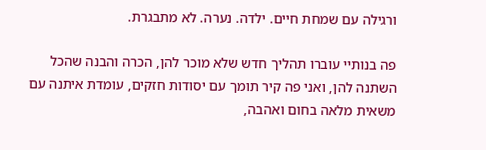ורגילה עם שמחת חיים. ילדה. נערה. לא מתבגרת.

פה בנותיי עוברו תהליך חדש שלא מוכר להן, הכרה והבנה שהכל השתנה להן, ואני פה קיר תומך עם יסודות חזקים, עומדת איתנה עם משאית מלאה בחום ואהבה,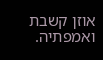אוזן קשבת ואמפתיה.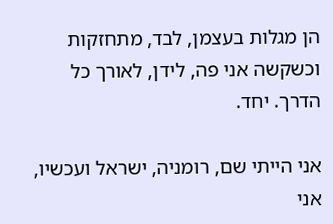הן מגלות בעצמן, לבד, מתחזקות וכשקשה אני פה, לידן, לאורך כל הדרך. יחד.

אני הייתי שם, רומניה, ישראל ועכשיו, אני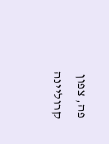פה, צפון קרוליינה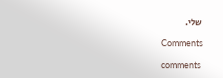שלי.

Comments

comments